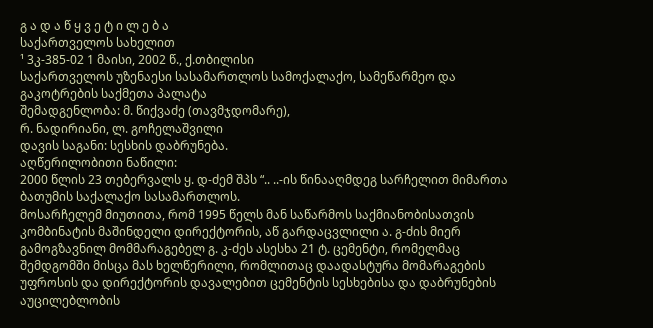გ ა დ ა წ ყ ვ ე ტ ი ლ ე ბ ა
საქართველოს სახელით
¹ 3კ-385-02 1 მაისი, 2002 წ., ქ.თბილისი
საქართველოს უზენაესი სასამართლოს სამოქალაქო, სამეწარმეო და გაკოტრების საქმეთა პალატა
შემადგენლობა: მ. წიქვაძე (თავმჯდომარე),
რ. ნადირიანი, ლ. გოჩელაშვილი
დავის საგანი: სესხის დაბრუნება.
აღწერილობითი ნაწილი:
2000 წლის 23 თებერვალს ყ. დ-ძემ შპს “.. ..-ის წინააღმდეგ სარჩელით მიმართა ბათუმის საქალაქო სასამართლოს.
მოსარჩელემ მიუთითა, რომ 1995 წელს მან საწარმოს საქმიანობისათვის კომბინატის მაშინდელი დირექტორის, აწ გარდაცვლილი ა. გ-ძის მიერ გამოგზავნილ მომმარაგებელ გ. კ-ძეს ასესხა 21 ტ. ცემენტი, რომელმაც შემდგომში მისცა მას ხელწერილი, რომლითაც დაადასტურა მომარაგების უფროსის და დირექტორის დავალებით ცემენტის სესხებისა და დაბრუნების აუცილებლობის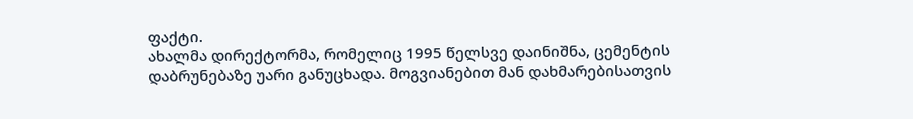ფაქტი.
ახალმა დირექტორმა, რომელიც 1995 წელსვე დაინიშნა, ცემენტის დაბრუნებაზე უარი განუცხადა. მოგვიანებით მან დახმარებისათვის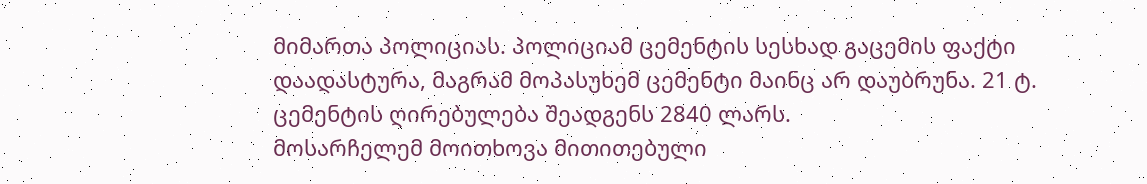მიმართა პოლიციას. პოლიციამ ცემენტის სესხად გაცემის ფაქტი დაადასტურა, მაგრამ მოპასუხემ ცემენტი მაინც არ დაუბრუნა. 21 ტ. ცემენტის ღირებულება შეადგენს 2840 ლარს.
მოსარჩელემ მოითხოვა მითითებული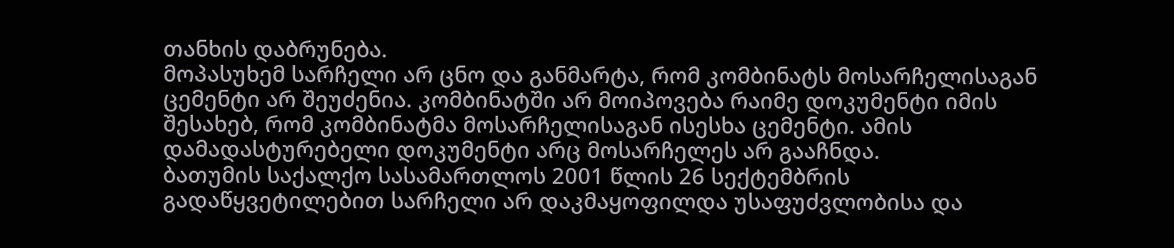თანხის დაბრუნება.
მოპასუხემ სარჩელი არ ცნო და განმარტა, რომ კომბინატს მოსარჩელისაგან ცემენტი არ შეუძენია. კომბინატში არ მოიპოვება რაიმე დოკუმენტი იმის შესახებ, რომ კომბინატმა მოსარჩელისაგან ისესხა ცემენტი. ამის დამადასტურებელი დოკუმენტი არც მოსარჩელეს არ გააჩნდა.
ბათუმის საქალქო სასამართლოს 2001 წლის 26 სექტემბრის გადაწყვეტილებით სარჩელი არ დაკმაყოფილდა უსაფუძვლობისა და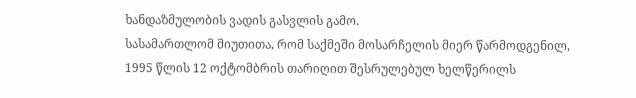ხანდაზმულობის ვადის გასვლის გამო.
სასამართლომ მიუთითა, რომ საქმეში მოსარჩელის მიერ წარმოდგენილ, 1995 წლის 12 ოქტომბრის თარიღით შესრულებულ ხელწერილს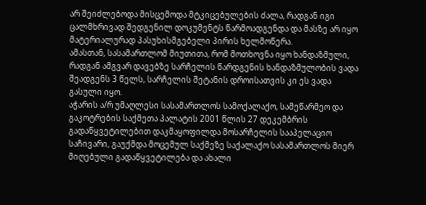არ შეიძლებოდა მისცემოდა მტკიცებულების ძალა, რადგან იგი ცალმხრივად შედგენილ დოკუმენტს წარმოადგენდა და მასზე არ იყო მატერიალურად პასუხისმგებელი პირის ხელმოწერა.
ამასთან, სასამართლომ მიუთითა, რომ მოთხოვნა იყო ხანდაზმული, რადგან ამგვარ დავებზე სარჩელის წარდგენის ხანდაზმულობის ვადა შეადგენს 3 წელს, სარჩელის შეტანის დროისათვის კი ეს ვადა გასული იყო.
აჭარის ა/რ უმაღლესი სასამართლოს სამოქალაქო, სამეწარმეო და გაკოტრების საქმეთა პალატის 2001 წლის 27 დეკემბრის გადაწყვეტილებით დაკმაყოფილდა მოსარჩელის სააპელაციო საჩივარი, გაუქმდა მოცემულ საქმეზე საქალაქო სასამართლოს მიერ მიღებული გადაწყვეტილება და ახალი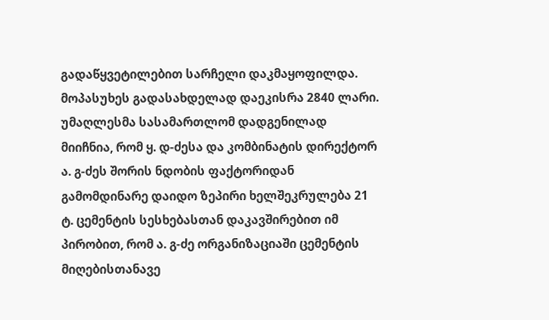გადაწყვეტილებით სარჩელი დაკმაყოფილდა. მოპასუხეს გადასახდელად დაეკისრა 2840 ლარი.
უმაღლესმა სასამართლომ დადგენილად მიიჩნია, რომ ყ. დ-ძესა და კომბინატის დირექტორ ა. გ-ძეს შორის ნდობის ფაქტორიდან გამომდინარე დაიდო ზეპირი ხელშეკრულება 21 ტ. ცემენტის სესხებასთან დაკავშირებით იმ პირობით, რომ ა. გ-ძე ორგანიზაციაში ცემენტის მიღებისთანავე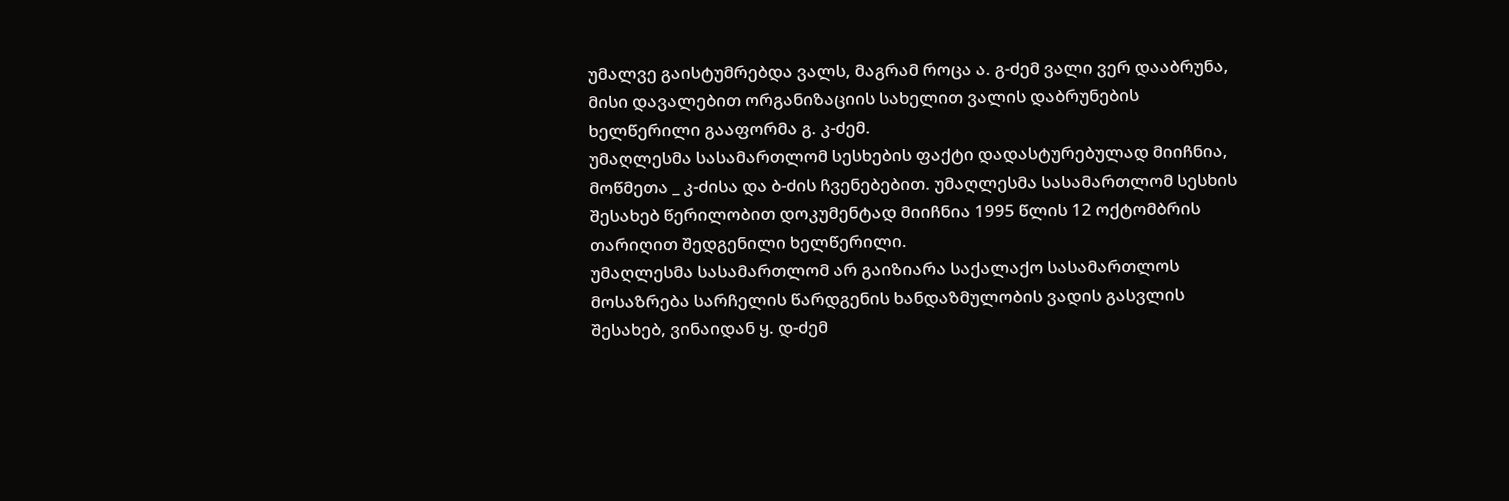უმალვე გაისტუმრებდა ვალს, მაგრამ როცა ა. გ-ძემ ვალი ვერ დააბრუნა, მისი დავალებით ორგანიზაციის სახელით ვალის დაბრუნების ხელწერილი გააფორმა გ. კ-ძემ.
უმაღლესმა სასამართლომ სესხების ფაქტი დადასტურებულად მიიჩნია, მოწმეთა _ კ-ძისა და ბ-ძის ჩვენებებით. უმაღლესმა სასამართლომ სესხის შესახებ წერილობით დოკუმენტად მიიჩნია 1995 წლის 12 ოქტომბრის თარიღით შედგენილი ხელწერილი.
უმაღლესმა სასამართლომ არ გაიზიარა საქალაქო სასამართლოს მოსაზრება სარჩელის წარდგენის ხანდაზმულობის ვადის გასვლის შესახებ, ვინაიდან ყ. დ-ძემ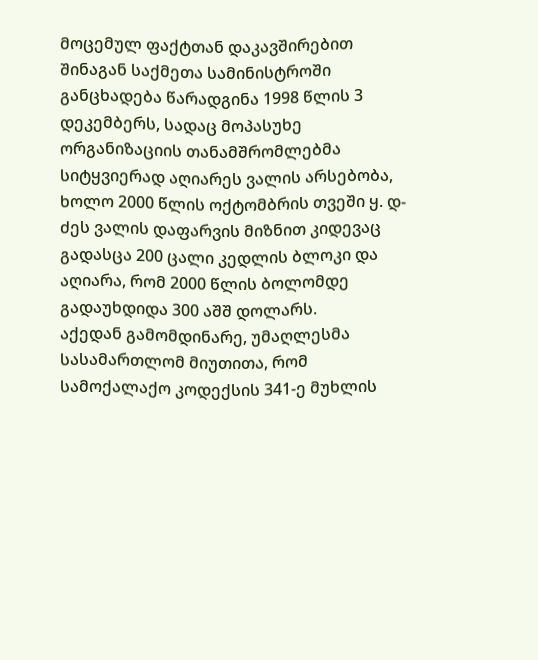მოცემულ ფაქტთან დაკავშირებით შინაგან საქმეთა სამინისტროში განცხადება წარადგინა 1998 წლის 3 დეკემბერს, სადაც მოპასუხე ორგანიზაციის თანამშრომლებმა სიტყვიერად აღიარეს ვალის არსებობა, ხოლო 2000 წლის ოქტომბრის თვეში ყ. დ-ძეს ვალის დაფარვის მიზნით კიდევაც გადასცა 200 ცალი კედლის ბლოკი და აღიარა, რომ 2000 წლის ბოლომდე გადაუხდიდა 300 აშშ დოლარს.
აქედან გამომდინარე, უმაღლესმა სასამართლომ მიუთითა, რომ სამოქალაქო კოდექსის 341-ე მუხლის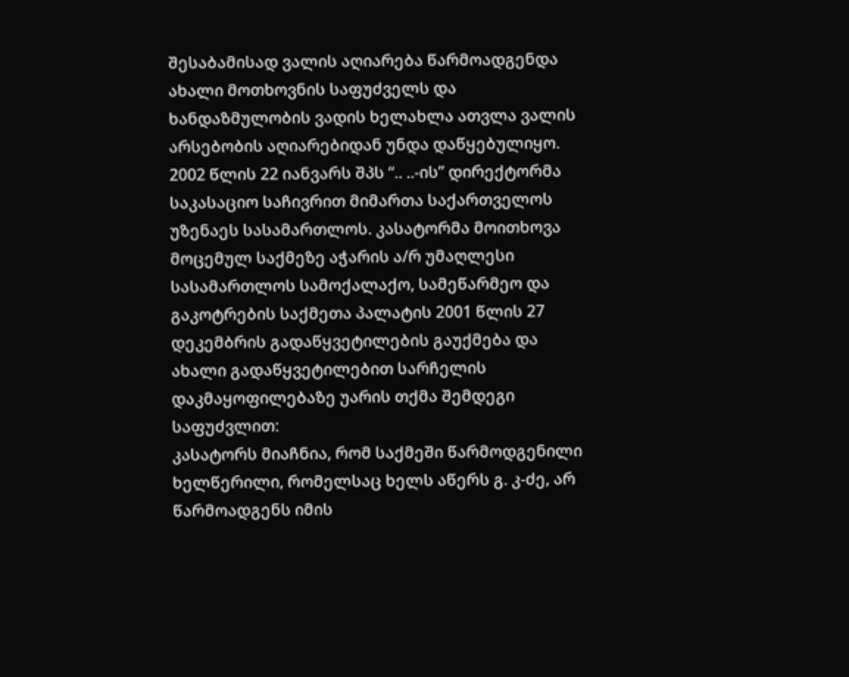შესაბამისად ვალის აღიარება წარმოადგენდა ახალი მოთხოვნის საფუძველს და ხანდაზმულობის ვადის ხელახლა ათვლა ვალის არსებობის აღიარებიდან უნდა დაწყებულიყო.
2002 წლის 22 იანვარს შპს “.. ..-ის” დირექტორმა საკასაციო საჩივრით მიმართა საქართველოს უზენაეს სასამართლოს. კასატორმა მოითხოვა მოცემულ საქმეზე აჭარის ა/რ უმაღლესი სასამართლოს სამოქალაქო, სამეწარმეო და გაკოტრების საქმეთა პალატის 2001 წლის 27 დეკემბრის გადაწყვეტილების გაუქმება და ახალი გადაწყვეტილებით სარჩელის დაკმაყოფილებაზე უარის თქმა შემდეგი საფუძვლით:
კასატორს მიაჩნია, რომ საქმეში წარმოდგენილი ხელწერილი, რომელსაც ხელს აწერს გ. კ-ძე, არ წარმოადგენს იმის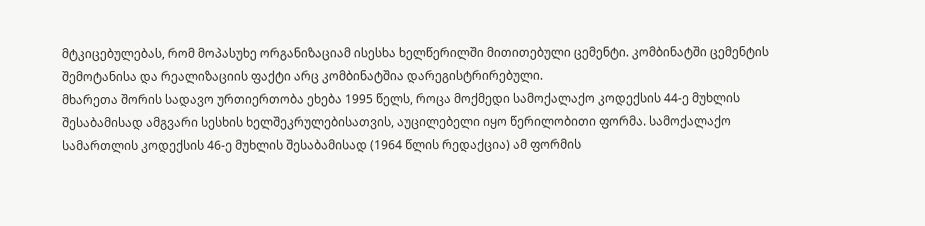მტკიცებულებას, რომ მოპასუხე ორგანიზაციამ ისესხა ხელწერილში მითითებული ცემენტი. კომბინატში ცემენტის შემოტანისა და რეალიზაციის ფაქტი არც კომბინატშია დარეგისტრირებული.
მხარეთა შორის სადავო ურთიერთობა ეხება 1995 წელს, როცა მოქმედი სამოქალაქო კოდექსის 44-ე მუხლის შესაბამისად ამგვარი სესხის ხელშეკრულებისათვის, აუცილებელი იყო წერილობითი ფორმა. სამოქალაქო სამართლის კოდექსის 46-ე მუხლის შესაბამისად (1964 წლის რედაქცია) ამ ფორმის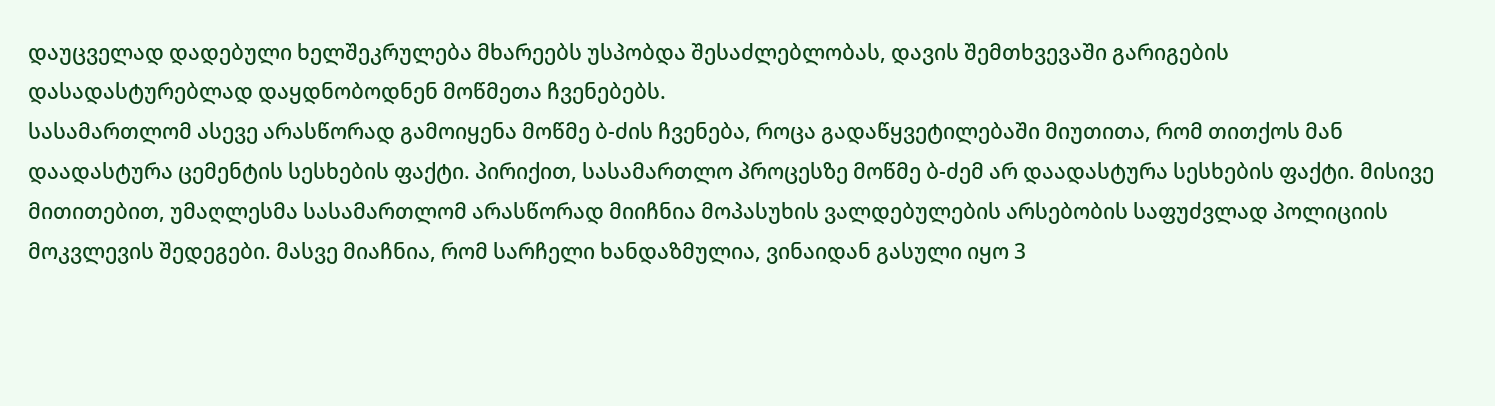დაუცველად დადებული ხელშეკრულება მხარეებს უსპობდა შესაძლებლობას, დავის შემთხვევაში გარიგების დასადასტურებლად დაყდნობოდნენ მოწმეთა ჩვენებებს.
სასამართლომ ასევე არასწორად გამოიყენა მოწმე ბ-ძის ჩვენება, როცა გადაწყვეტილებაში მიუთითა, რომ თითქოს მან დაადასტურა ცემენტის სესხების ფაქტი. პირიქით, სასამართლო პროცესზე მოწმე ბ-ძემ არ დაადასტურა სესხების ფაქტი. მისივე მითითებით, უმაღლესმა სასამართლომ არასწორად მიიჩნია მოპასუხის ვალდებულების არსებობის საფუძვლად პოლიციის მოკვლევის შედეგები. მასვე მიაჩნია, რომ სარჩელი ხანდაზმულია, ვინაიდან გასული იყო 3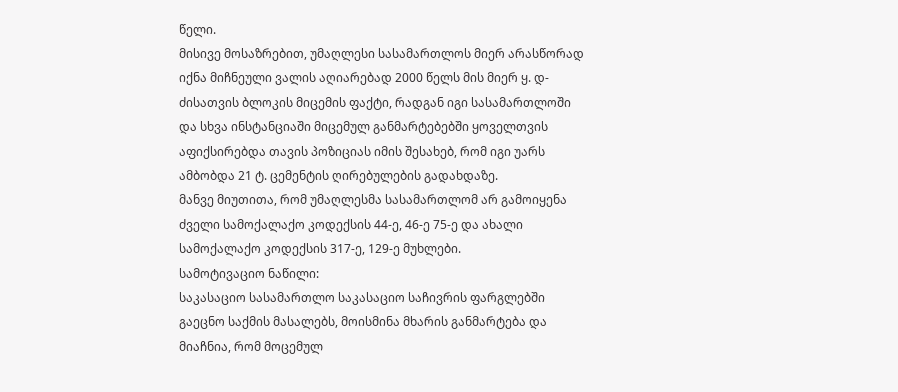წელი.
მისივე მოსაზრებით, უმაღლესი სასამართლოს მიერ არასწორად იქნა მიჩნეული ვალის აღიარებად 2000 წელს მის მიერ ყ. დ-ძისათვის ბლოკის მიცემის ფაქტი, რადგან იგი სასამართლოში და სხვა ინსტანციაში მიცემულ განმარტებებში ყოველთვის აფიქსირებდა თავის პოზიციას იმის შესახებ, რომ იგი უარს ამბობდა 21 ტ. ცემენტის ღირებულების გადახდაზე.
მანვე მიუთითა, რომ უმაღლესმა სასამართლომ არ გამოიყენა ძველი სამოქალაქო კოდექსის 44-ე, 46-ე 75-ე და ახალი სამოქალაქო კოდექსის 317-ე, 129-ე მუხლები.
სამოტივაციო ნაწილი:
საკასაციო სასამართლო საკასაციო საჩივრის ფარგლებში გაეცნო საქმის მასალებს, მოისმინა მხარის განმარტება და მიაჩნია, რომ მოცემულ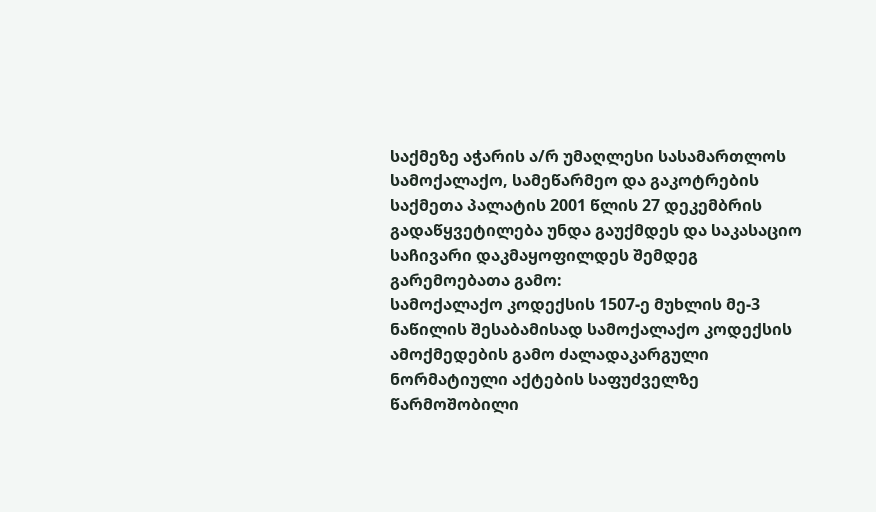საქმეზე აჭარის ა/რ უმაღლესი სასამართლოს სამოქალაქო, სამეწარმეო და გაკოტრების საქმეთა პალატის 2001 წლის 27 დეკემბრის გადაწყვეტილება უნდა გაუქმდეს და საკასაციო საჩივარი დაკმაყოფილდეს შემდეგ გარემოებათა გამო:
სამოქალაქო კოდექსის 1507-ე მუხლის მე-3 ნაწილის შესაბამისად სამოქალაქო კოდექსის ამოქმედების გამო ძალადაკარგული ნორმატიული აქტების საფუძველზე წარმოშობილი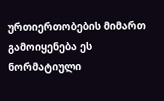ურთიერთობების მიმართ გამოიყენება ეს ნორმატიული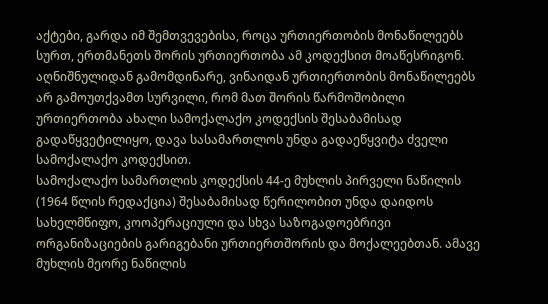აქტები, გარდა იმ შემთვევებისა, როცა ურთიერთობის მონაწილეებს სურთ, ერთმანეთს შორის ურთიერთობა ამ კოდექსით მოაწესრიგონ.
აღნიშნულიდან გამომდინარე, ვინაიდან ურთიერთობის მონაწილეებს არ გამოუთქვამთ სურვილი, რომ მათ შორის წარმოშობილი ურთიერთობა ახალი სამოქალაქო კოდექსის შესაბამისად გადაწყვეტილიყო, დავა სასამართლოს უნდა გადაეწყვიტა ძველი სამოქალაქო კოდექსით.
სამოქალაქო სამართლის კოდექსის 44-ე მუხლის პირველი ნაწილის (1964 წლის რედაქცია) შესაბამისად წერილობით უნდა დაიდოს სახელმწიფო, კოოპერაციული და სხვა საზოგადოებრივი ორგანიზაციების გარიგებანი ურთიერთშორის და მოქალეებთან. ამავე მუხლის მეორე ნაწილის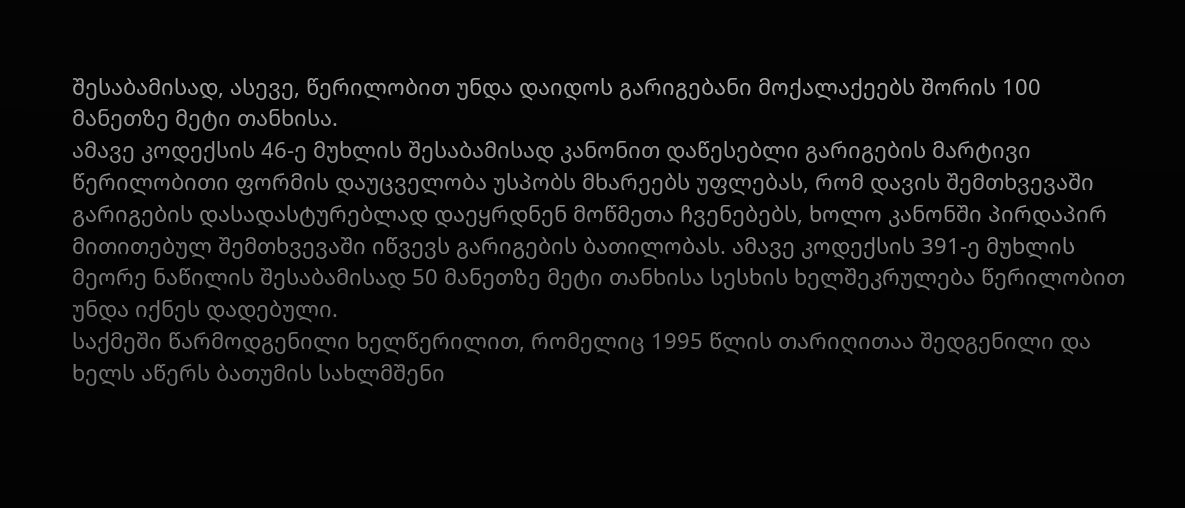შესაბამისად, ასევე, წერილობით უნდა დაიდოს გარიგებანი მოქალაქეებს შორის 100 მანეთზე მეტი თანხისა.
ამავე კოდექსის 46-ე მუხლის შესაბამისად კანონით დაწესებლი გარიგების მარტივი წერილობითი ფორმის დაუცველობა უსპობს მხარეებს უფლებას, რომ დავის შემთხვევაში გარიგების დასადასტურებლად დაეყრდნენ მოწმეთა ჩვენებებს, ხოლო კანონში პირდაპირ მითითებულ შემთხვევაში იწვევს გარიგების ბათილობას. ამავე კოდექსის 391-ე მუხლის მეორე ნაწილის შესაბამისად 50 მანეთზე მეტი თანხისა სესხის ხელშეკრულება წერილობით უნდა იქნეს დადებული.
საქმეში წარმოდგენილი ხელწერილით, რომელიც 1995 წლის თარიღითაა შედგენილი და ხელს აწერს ბათუმის სახლმშენი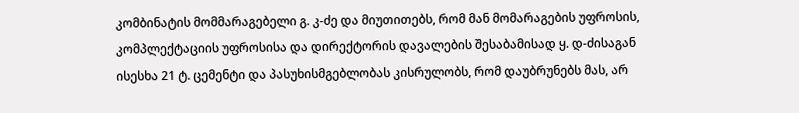კომბინატის მომმარაგებელი გ. კ-ძე და მიუთითებს, რომ მან მომარაგების უფროსის, კომპლექტაციის უფროსისა და დირექტორის დავალების შესაბამისად ყ. დ-ძისაგან ისესხა 21 ტ. ცემენტი და პასუხისმგებლობას კისრულობს, რომ დაუბრუნებს მას, არ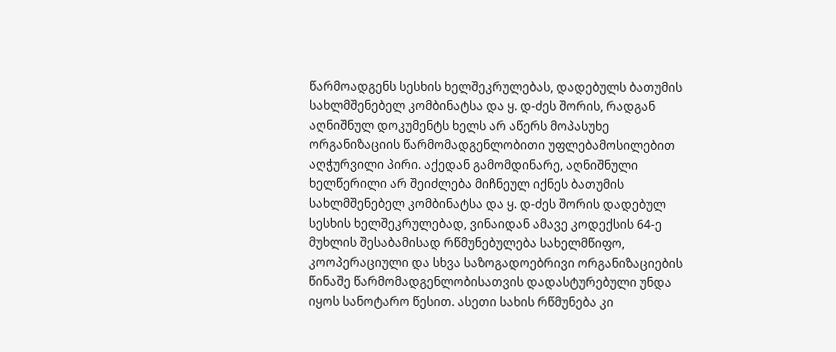წარმოადგენს სესხის ხელშეკრულებას, დადებულს ბათუმის სახლმშენებელ კომბინატსა და ყ. დ-ძეს შორის, რადგან აღნიშნულ დოკუმენტს ხელს არ აწერს მოპასუხე ორგანიზაციის წარმომადგენლობითი უფლებამოსილებით აღჭურვილი პირი. აქედან გამომდინარე, აღნიშნული ხელწერილი არ შეიძლება მიჩნეულ იქნეს ბათუმის სახლმშენებელ კომბინატსა და ყ. დ-ძეს შორის დადებულ სესხის ხელშეკრულებად, ვინაიდან ამავე კოდექსის 64-ე მუხლის შესაბამისად რწმუნებულება სახელმწიფო, კოოპერაციული და სხვა საზოგადოებრივი ორგანიზაციების წინაშე წარმომადგენლობისათვის დადასტურებული უნდა იყოს სანოტარო წესით. ასეთი სახის რწმუნება კი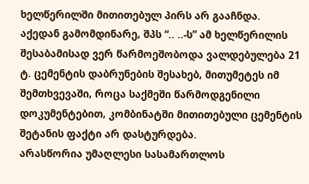ხელწერილში მითითებულ პირს არ გააჩნდა.
აქედან გამომდინარე, შპს “.. ..-ს” ამ ხელწერილის შესაბამისად ვერ წარმოეშობოდა ვალდებულება 21 ტ. ცემენტის დაბრუნების შესახებ, მითუმეტეს იმ შემთხვევაში, როცა საქმეში წარმოდგენილი დოკუმენტებით, კომბინატში მითითებული ცემენტის შეტანის ფაქტი არ დასტურდება.
არასწორია უმაღლესი სასამართლოს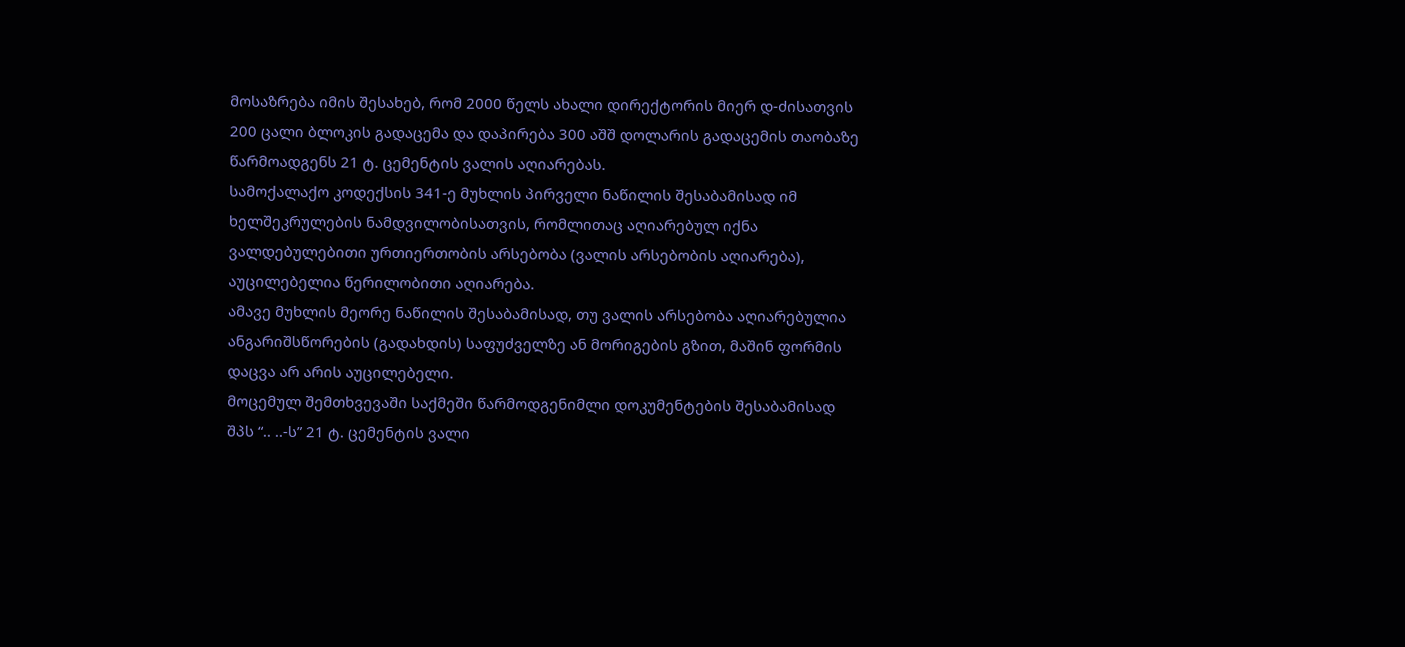მოსაზრება იმის შესახებ, რომ 2000 წელს ახალი დირექტორის მიერ დ-ძისათვის 200 ცალი ბლოკის გადაცემა და დაპირება 300 აშშ დოლარის გადაცემის თაობაზე წარმოადგენს 21 ტ. ცემენტის ვალის აღიარებას.
სამოქალაქო კოდექსის 341-ე მუხლის პირველი ნაწილის შესაბამისად იმ ხელშეკრულების ნამდვილობისათვის, რომლითაც აღიარებულ იქნა ვალდებულებითი ურთიერთობის არსებობა (ვალის არსებობის აღიარება), აუცილებელია წერილობითი აღიარება.
ამავე მუხლის მეორე ნაწილის შესაბამისად, თუ ვალის არსებობა აღიარებულია ანგარიშსწორების (გადახდის) საფუძველზე ან მორიგების გზით, მაშინ ფორმის დაცვა არ არის აუცილებელი.
მოცემულ შემთხვევაში საქმეში წარმოდგენიმლი დოკუმენტების შესაბამისად შპს “.. ..-ს” 21 ტ. ცემენტის ვალი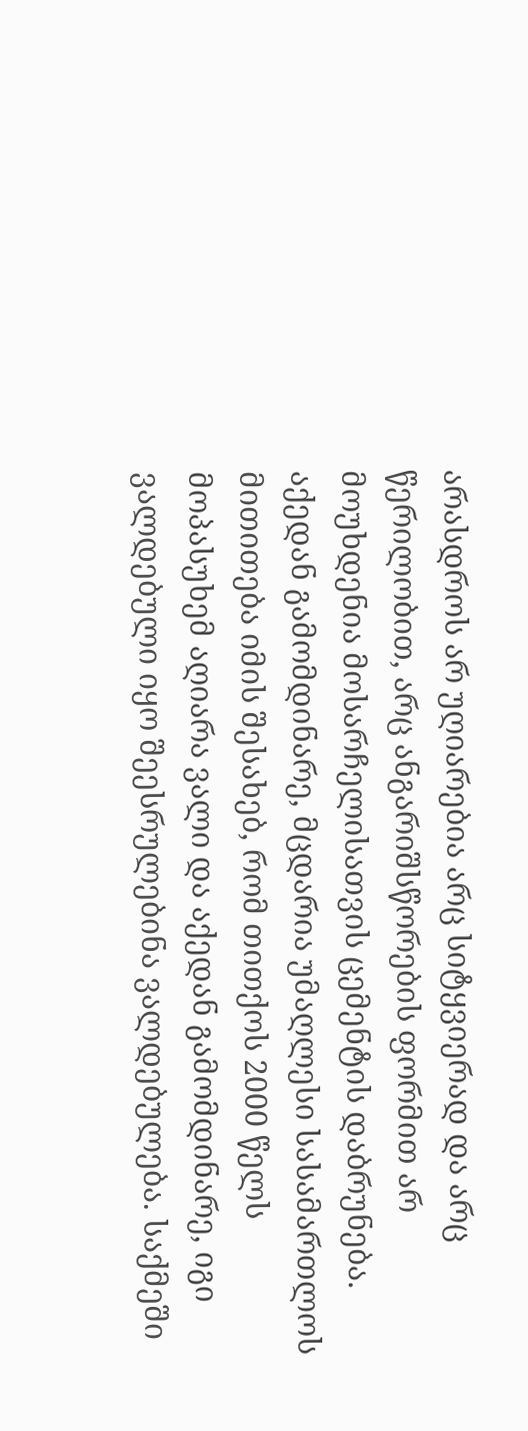არასდროს არ უღიარებია არც სიტყვიერად და არც წერილობით, არც ანგარიშსწორების ფორმით არ მოუხდენია მოსარჩელისათვის ცემენტის დაბრუნება. აქედან გამომდინარე, მცდარია უმაღლესი სასამართლოს მითითება იმის შესახებ, რომ თითქოს 2000 წელს მოპასუხემ აღიარა ვალი და აქედან გამომდინარე, იგი ვალდებული იყო შეესრულებინა ვალდებულება. საქმეში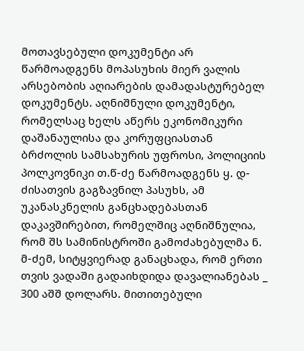მოთავსებული დოკუმენტი არ წარმოადგენს მოპასუხის მიერ ვალის არსებობის აღიარების დამადასტურებელ დოკუმენტს. აღნიშნული დოკუმენტი, რომელსაც ხელს აწერს ეკონომიკური დაშანაულისა და კორუფციასთან ბრძოლის სამსახურის უფროსი, პოლიციის პოლკოვნიკი თ.წ-ძე წარმოადგენს ყ. დ-ძისათვის გაგზავნილ პასუხს, ამ უკანასკნელის განცხადებასთან დაკავშირებით, რომელშიც აღნიშნულია, რომ შს სამინისტროში გამოძახებულმა ნ. მ-ძემ, სიტყვიერად განაცხადა, რომ ერთი თვის ვადაში გადაიხდიდა დავალიანებას _ 300 აშშ დოლარს. მითითებული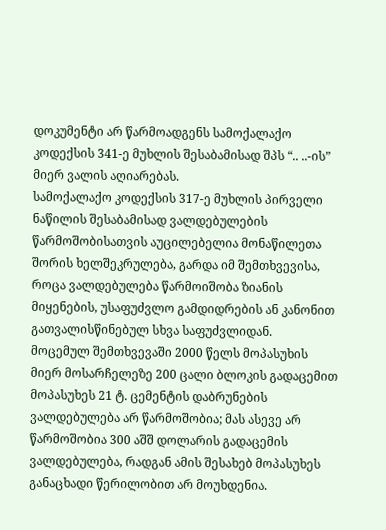დოკუმენტი არ წარმოადგენს სამოქალაქო კოდექსის 341-ე მუხლის შესაბამისად შპს “.. ..-ის” მიერ ვალის აღიარებას.
სამოქალაქო კოდექსის 317-ე მუხლის პირველი ნაწილის შესაბამისად ვალდებულების წარმოშობისათვის აუცილებელია მონაწილეთა შორის ხელშეკრულება, გარდა იმ შემთხვევისა, როცა ვალდებულება წარმოიშობა ზიანის მიყენების, უსაფუძვლო გამდიდრების ან კანონით გათვალისწინებულ სხვა საფუძვლიდან.
მოცემულ შემთხვევაში 2000 წელს მოპასუხის მიერ მოსარჩელეზე 200 ცალი ბლოკის გადაცემით მოპასუხეს 21 ტ. ცემენტის დაბრუნების ვალდებულება არ წარმოშობია; მას ასევე არ წარმოშობია 300 აშშ დოლარის გადაცემის ვალდებულება, რადგან ამის შესახებ მოპასუხეს განაცხადი წერილობით არ მოუხდენია.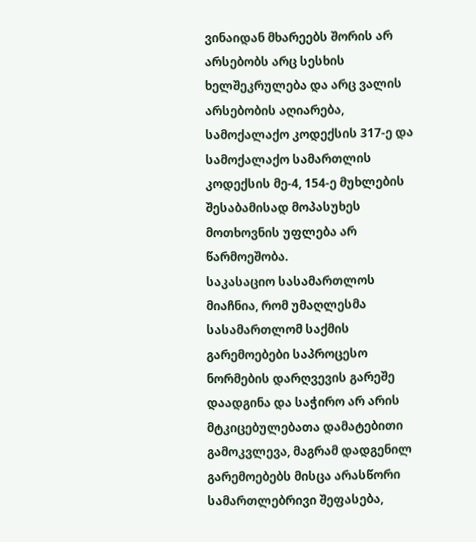ვინაიდან მხარეებს შორის არ არსებობს არც სესხის ხელშეკრულება და არც ვალის არსებობის აღიარება, სამოქალაქო კოდექსის 317-ე და სამოქალაქო სამართლის კოდექსის მე-4, 154-ე მუხლების შესაბამისად მოპასუხეს მოთხოვნის უფლება არ წარმოეშობა.
საკასაციო სასამართლოს მიაჩნია, რომ უმაღლესმა სასამართლომ საქმის გარემოებები საპროცესო ნორმების დარღვევის გარეშე დაადგინა და საჭირო არ არის მტკიცებულებათა დამატებითი გამოკვლევა, მაგრამ დადგენილ გარემოებებს მისცა არასწორი სამართლებრივი შეფასება,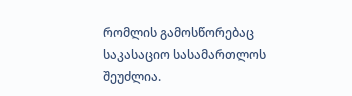რომლის გამოსწორებაც საკასაციო სასამართლოს შეუძლია.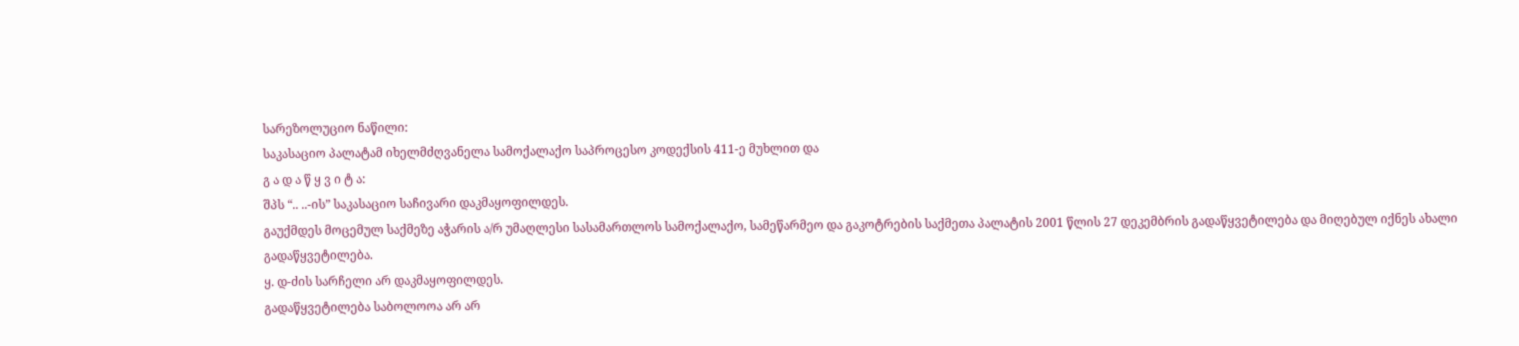სარეზოლუციო ნაწილი:
საკასაციო პალატამ იხელმძღვანელა სამოქალაქო საპროცესო კოდექსის 411-ე მუხლით და
გ ა დ ა წ ყ ვ ი ტ ა:
შპს “.. ..-ის” საკასაციო საჩივარი დაკმაყოფილდეს.
გაუქმდეს მოცემულ საქმეზე აჭარის ა/რ უმაღლესი სასამართლოს სამოქალაქო, სამეწარმეო და გაკოტრების საქმეთა პალატის 2001 წლის 27 დეკემბრის გადაწყვეტილება და მიღებულ იქნეს ახალი გადაწყვეტილება.
ყ. დ-ძის სარჩელი არ დაკმაყოფილდეს.
გადაწყვეტილება საბოლოოა არ არ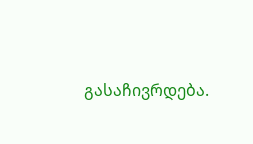გასაჩივრდება.